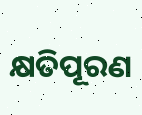କ୍ଷତିପୂରଣ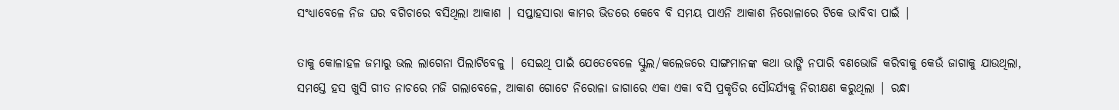ସଂଧ୍ୟାବେଳେ ନିଜ ଘର ବଗିଚାରେ ବସିଥିଲା ଆକାଶ | ସପ୍ତାହସାରା କାମର ଭିଡରେ କେବେ ବି ସମୟ ପାଏନି ଆକାଶ ନିରୋଳାରେ ଟିକେ ଭାବିବା ପାଇଁ |

ତାକୁ କୋଳାହଳ ଜମାରୁ ଭଲ ଲାଗେନା ପିଲାଟିବେଳୁ | ସେଇଥି ପାଇଁ ଯେତେବେଳେ ସ୍କୁଲ/କଲେଜରେ ସାଙ୍ଗମାନଙ୍କ କଥା ଭାଙ୍ଗି ନପାରି ବଣଭୋଜି କରିବାକୁ କେଉଁ ଜାଗାକୁ ଯାଉଥିଲା, ସମସ୍ତେ ହସ ଖୁସି ଗୀତ ନାଚରେ ମଜି ଗଲାବେଳେ, ଆକାଶ ଗୋଟେ ନିରୋଳା ଜାଗାରେ ଏକା ଏକା ବସି ପ୍ରକୃତିର ସୌନ୍ଦର୍ଯ୍ୟକୁ ନିରୀକ୍ଷଣ କରୁଥିଲା | ରନ୍ଧା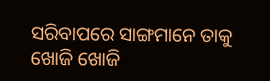ସରିବାପରେ ସାଙ୍ଗମାନେ ତାକୁ ଖୋଜି ଖୋଜି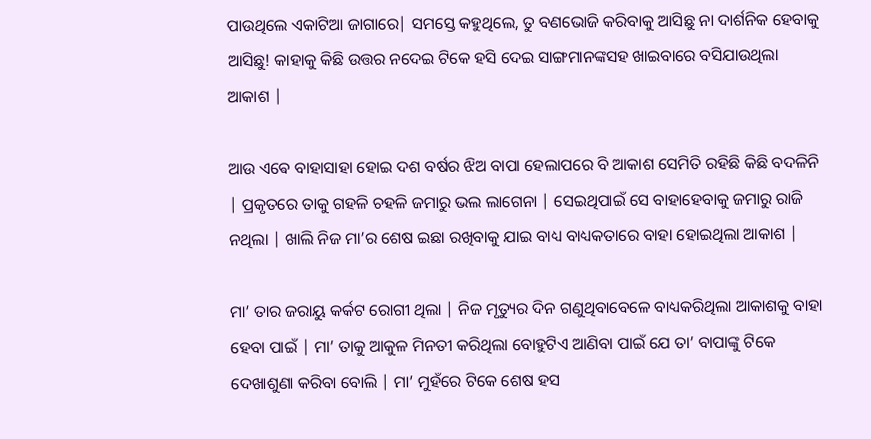ପାଉଥିଲେ ଏକାଟିଆ ଜାଗାରେ| ସମସ୍ତେ କହୁଥିଲେ, ତୁ ବଣଭୋଜି କରିବାକୁ ଆସିଛୁ ନା ଦାର୍ଶନିକ ହେବାକୁ ଆସିଛୁ! କାହାକୁ କିଛି ଉତ୍ତର ନଦେଇ ଟିକେ ହସି ଦେଇ ସାଙ୍ଗମାନଙ୍କସହ ଖାଇବାରେ ବସିଯାଉଥିଲା ଆକାଶ |

ଆଉ ଏଵେ ବାହାସାହା ହୋଇ ଦଶ ବର୍ଷର ଝିଅ ବାପା ହେଲାପରେ ବି ଆକାଶ ସେମିତି ରହିଛି କିଛି ବଦଳିନି | ପ୍ରକୃତରେ ତାକୁ ଗହଳି ଚହଳି ଜମାରୁ ଭଲ ଲାଗେନା | ସେଇଥିପାଇଁ ସେ ବାହାହେବାକୁ ଜମାରୁ ରାଜି ନଥିଲା | ଖାଲି ନିଜ ମା’ର ଶେଷ ଇଛା ରଖିବାକୁ ଯାଇ ବାଧ୍ୟ ବାଧ୍ୟକତାରେ ବାହା ହୋଇଥିଲା ଆକାଶ |

ମା’ ତାର ଜରାୟୁ କର୍କଟ ରୋଗୀ ଥିଲା | ନିଜ ମୃତ୍ୟୁର ଦିନ ଗଣୁଥିବାବେଳେ ବାଧ୍ୟକରିଥିଲା ଆକାଶକୁ ବାହା ହେବା ପାଇଁ | ମା’ ତାକୁ ଆକୁଳ ମିନତୀ କରିଥିଲା ବୋହୁଟିଏ ଆଣିବା ପାଇଁ ଯେ ତା’ ବାପାଙ୍କୁ ଟିକେ ଦେଖାଶୁଣା କରିବା ବୋଲି | ମା’ ମୁହଁରେ ଟିକେ ଶେଷ ହସ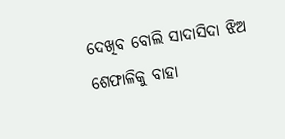ଦେଖିବ ବୋଲି ସାଦାସିଦା ଝିଅ ଶେଫାଳିକୁ ବାହା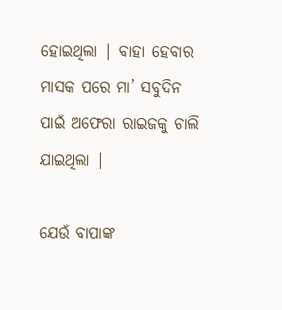ହୋଇଥିଲା | ବାହା ହେବାର ମାସକ ପରେ ମା’ ସବୁଦିନ ପାଇଁ ଅଫେରା ରାଇଜକୁ ଚାଲି ଯାଇଥିଲା |

ଯେଉଁ ବାପାଙ୍କ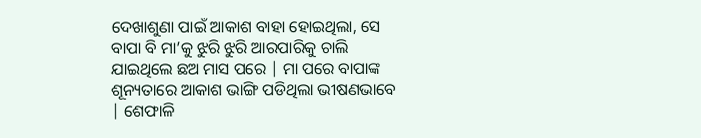ଦେଖାଶୁଣା ପାଇଁ ଆକାଶ ବାହା ହୋଇଥିଲା, ସେ ବାପା ବି ମା’କୁ ଝୁରି ଝୁରି ଆରପାରିକୁ ଚାଲି ଯାଇଥିଲେ ଛଅ ମାସ ପରେ | ମା ପରେ ବାପାଙ୍କ ଶୂନ୍ୟତାରେ ଆକାଶ ଭାଙ୍ଗି ପଡିଥିଲା ଭୀଷଣଭାବେ | ଶେଫାଳି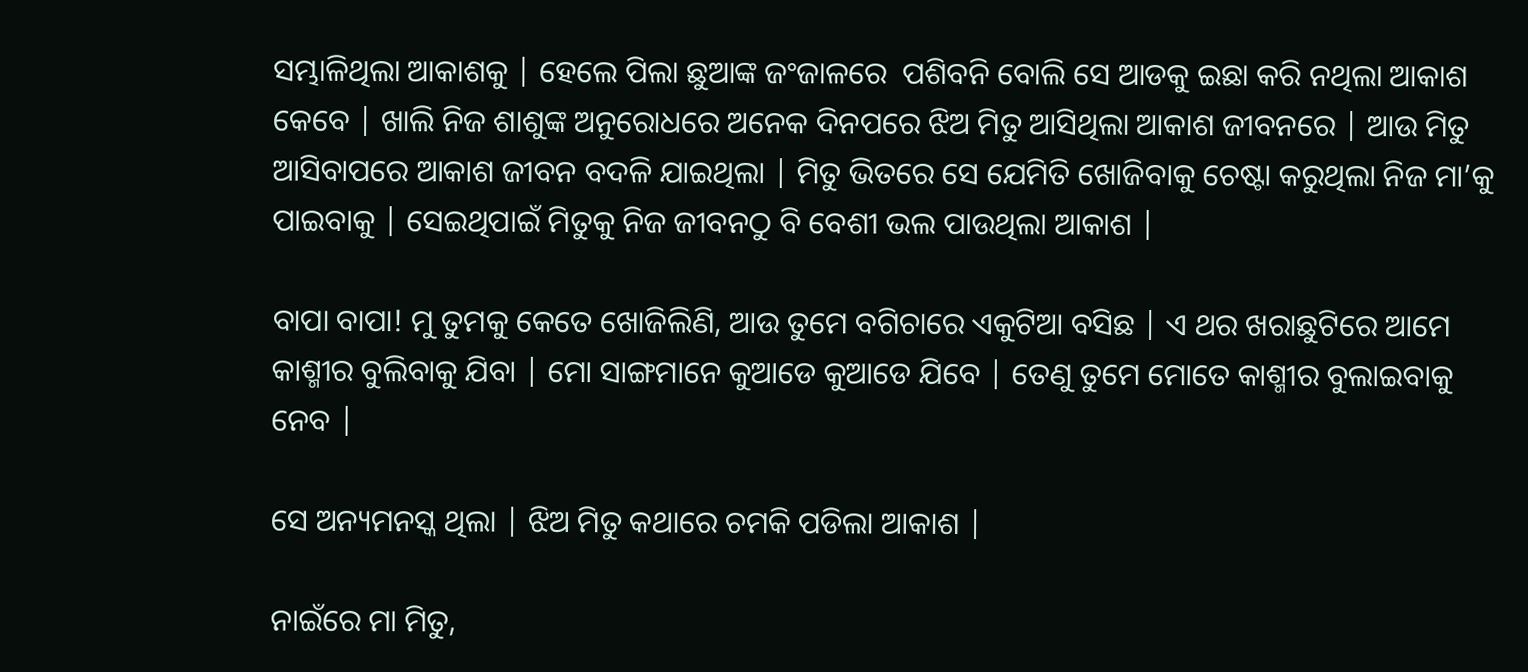ସମ୍ଭାଳିଥିଲା ଆକାଶକୁ | ହେଲେ ପିଲା ଛୁଆଙ୍କ ଜଂଜାଳରେ  ପଶିବନି ବୋଲି ସେ ଆଡକୁ ଇଛା କରି ନଥିଲା ଆକାଶ କେବେ | ଖାଲି ନିଜ ଶାଶୁଙ୍କ ଅନୁରୋଧରେ ଅନେକ ଦିନପରେ ଝିଅ ମିତୁ ଆସିଥିଲା ଆକାଶ ଜୀବନରେ | ଆଉ ମିତୁ ଆସିବାପରେ ଆକାଶ ଜୀବନ ବଦଳି ଯାଇଥିଲା | ମିତୁ ଭିତରେ ସେ ଯେମିତି ଖୋଜିବାକୁ ଚେଷ୍ଟା କରୁଥିଲା ନିଜ ମା’କୁ ପାଇବାକୁ | ସେଇଥିପାଇଁ ମିତୁକୁ ନିଜ ଜୀବନଠୁ ବି ବେଶୀ ଭଲ ପାଉଥିଲା ଆକାଶ |

ବାପା ବାପା! ମୁ ତୁମକୁ କେତେ ଖୋଜିଲିଣି, ଆଉ ତୁମେ ବଗିଚାରେ ଏକୁଟିଆ ବସିଛ | ଏ ଥର ଖରାଛୁଟିରେ ଆମେ କାଶ୍ମୀର ବୁଲିବାକୁ ଯିବା | ମୋ ସାଙ୍ଗମାନେ କୁଆଡେ କୁଆଡେ ଯିବେ | ତେଣୁ ତୁମେ ମୋତେ କାଶ୍ମୀର ବୁଲାଇବାକୁ ନେବ |

ସେ ଅନ୍ୟମନସ୍କ ଥିଲା | ଝିଅ ମିତୁ କଥାରେ ଚମକି ପଡିଲା ଆକାଶ |

ନାଇଁରେ ମା ମିତୁ,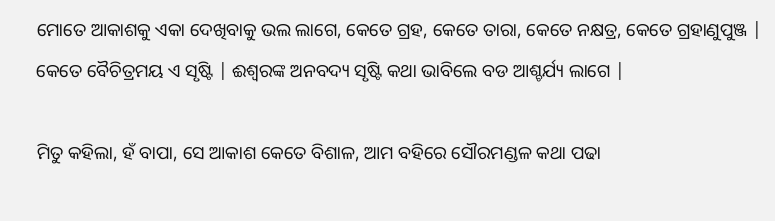ମୋତେ ଆକାଶକୁ ଏକା ଦେଖିବାକୁ ଭଲ ଲାଗେ, କେତେ ଗ୍ରହ, କେତେ ତାରା, କେତେ ନକ୍ଷତ୍ର, କେତେ ଗ୍ରହାଣୁପୁଞ୍ଜ | କେତେ ବୈଚିତ୍ରମୟ ଏ ସୃଷ୍ଟି | ଈଶ୍ୱରଙ୍କ ଅନବଦ୍ୟ ସୃଷ୍ଟି କଥା ଭାବିଲେ ବଡ ଆଶ୍ଚର୍ଯ୍ୟ ଲାଗେ |

ମିତୁ କହିଲା, ହଁ ବାପା, ସେ ଆକାଶ କେତେ ବିଶାଳ, ଆମ ବହିରେ ସୌରମଣ୍ଡଳ କଥା ପଢା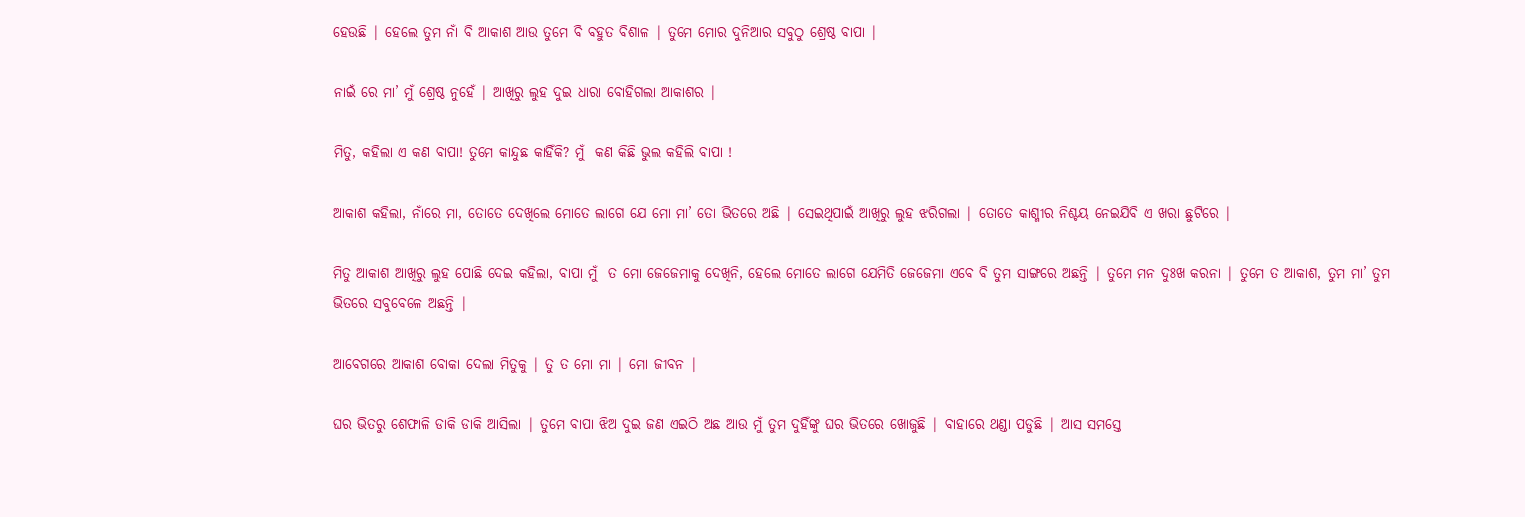ହେଉଛି | ହେଲେ ତୁମ ନାଁ ବି ଆକାଶ ଆଉ ତୁମେ ବି ବହୁତ ବିଶାଳ | ତୁମେ ମୋର ଦୁନିଆର ସବୁଠୁ ଶ୍ରେଷ୍ଠ ବାପା |

ନାଇଁ ରେ ମା’ ମୁଁ ଶ୍ରେଷ୍ଠ ନୁହେଁ | ଆଖିରୁ ଲୁହ ଦୁଇ ଧାରା ବୋହିଗଲା ଆକାଶର |

ମିତୁ, କହିଲା ଏ କଣ ବାପା! ତୁମେ କାନ୍ଦୁଛ କାହିଁକି? ମୁଁ  କଣ କିଛି ଭୁଲ କହିଲି ବାପା !

ଆକାଶ କହିଲା, ନାଁରେ ମା, ତୋତେ ଦେଖିଲେ ମୋତେ ଲାଗେ ଯେ ମୋ ମା’ ତୋ ଭିତରେ ଅଛି | ସେଇଥିପାଇଁ ଆଖିରୁ ଲୁହ ଝରିଗଲା | ତୋତେ କାଶ୍ମୀର ନିଶ୍ଚୟ ନେଇଯିବି ଏ ଖରା ଛୁଟିରେ |

ମିତୁ ଆକାଶ ଆଖିରୁ ଲୁହ ପୋଛି ଦେଇ କହିଲା, ବାପା ମୁଁ  ତ ମୋ ଜେଜେମାକୁ ଦେଖିନି, ହେଲେ ମୋତେ ଲାଗେ ଯେମିତି ଜେଜେମା ଏବେ ବି ତୁମ ସାଙ୍ଗରେ ଅଛନ୍ତି | ତୁମେ ମନ ଦୁଃଖ କରନା | ତୁମେ ତ ଆକାଶ, ତୁମ ମା’ ତୁମ ଭିତରେ ସବୁବେଳେ ଅଛନ୍ତି |

ଆବେଗରେ ଆକାଶ ବୋକା ଦେଲା ମିତୁକୁ | ତୁ ତ ମୋ ମା | ମୋ ଜୀବନ |

ଘର ଭିତରୁ ଶେଫାଳି ଡାକି ଡାକି ଆସିଲା | ତୁମେ ବାପା ଝିଅ ଦୁଇ ଜଣ ଏଇଠି ଅଛ ଆଉ ମୁଁ ତୁମ ଦୁହିଁଙ୍କୁ ଘର ଭିତରେ ଖୋଜୁଛି | ବାହାରେ ଥଣ୍ଡା ପଡୁଛି | ଆସ ସମସ୍ତେ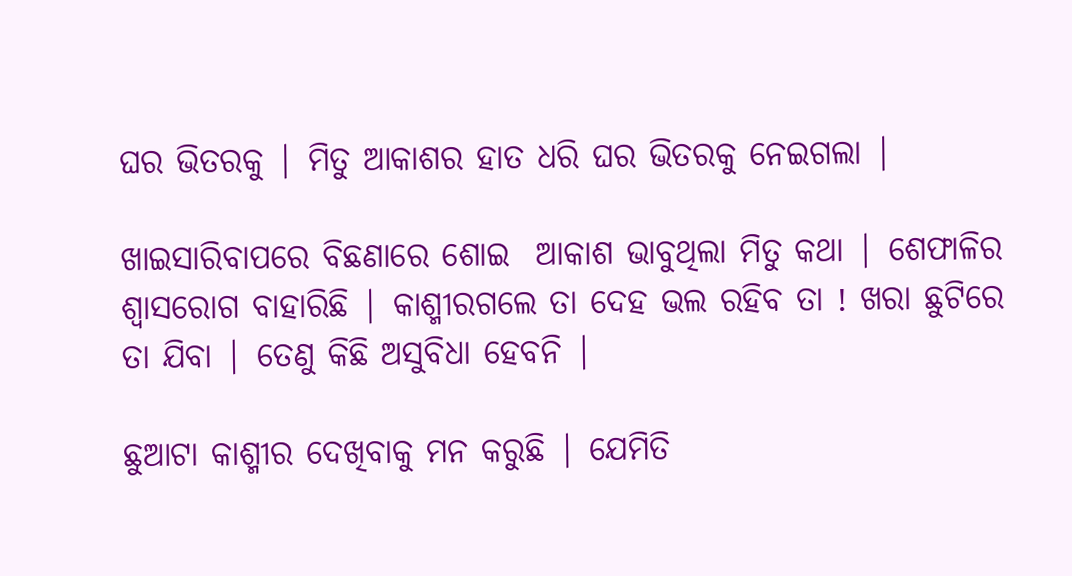ଘର ଭିତରକୁ | ମିତୁ ଆକାଶର ହାତ ଧରି ଘର ଭିତରକୁ ନେଇଗଲା |

ଖାଇସାରିବାପରେ ବିଛଣାରେ ଶୋଇ  ଆକାଶ ଭାବୁଥିଲା ମିତୁ କଥା | ଶେଫାଳିର ଶ୍ୱାସରୋଗ ବାହାରିଛି | କାଶ୍ମୀରଗଲେ ତା ଦେହ ଭଲ ରହିବ ତା ! ଖରା ଛୁଟିରେ  ତା ଯିବା | ତେଣୁ କିଛି ଅସୁବିଧା ହେବନି |

ଛୁଆଟା କାଶ୍ମୀର ଦେଖିବାକୁ ମନ କରୁଛି | ଯେମିତି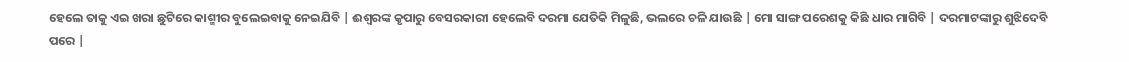ହେଲେ ତାକୁ ଏଇ ଖରା ଛୁଟିରେ କାଶ୍ମୀର ବୁଲେଇବାକୁ ନେଇଯିବି | ଈଶ୍ୱରଙ୍କ କୃପାରୁ ବେସରକାରୀ ହେଲେବି ଦରମା ଯେତିକି ମିଳୁଛି, ଭଲରେ ଚଳି ଯାଉଛି | ମୋ ସାଙ୍ଗ ପରେଶକୁ କିଛି ଧାର ମାଗିବି | ଦରମାଟଙ୍କାରୁ ଶୁଝିଦେବି ପରେ |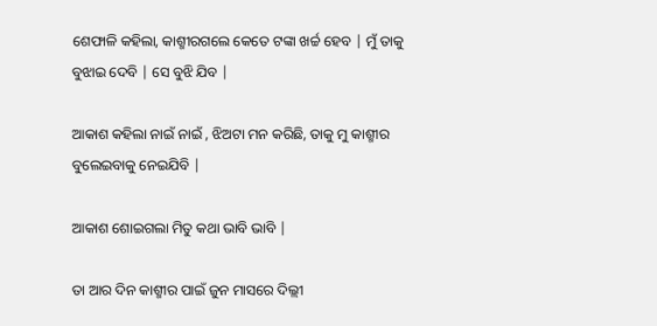ଶେଫାଳି କହିଲା, କାଶ୍ମୀରଗଲେ କେତେ ଟଙ୍କା ଖର୍ଚ୍ଚ ହେବ | ମୁଁ ତାକୁ ବୁଝାଇ ଦେବି | ସେ ବୁଝି ଯିବ |

ଆକାଶ କହିଲା ନାଇଁ ନାଇଁ , ଝିଅଟା ମନ କରିଛି, ତାକୁ ମୁ କାଶ୍ମୀର ବୁଲେଇବାକୁ ନେଇଯିବି |

ଆକାଶ ଶୋଇଗଲା ମିତୁ କଥା ଭାବି ଭାବି |

ତା ଆର ଦିନ କାଶ୍ମୀର ପାଇଁ ଜୁନ ମାସରେ ଦିଲ୍ଲୀ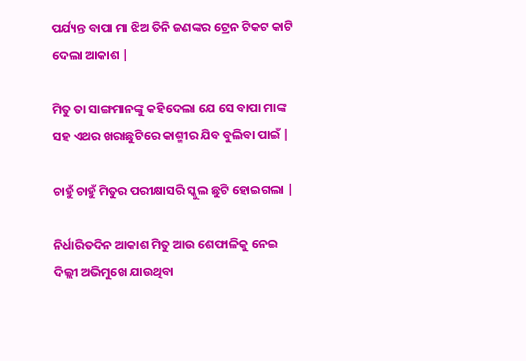ପର୍ଯ୍ୟନ୍ତ ବାପା ମା ଝିଅ ତିନି ଜଣଙ୍କର ଟ୍ରେନ ଟିକଟ କାଟି ଦେଲା ଆକାଶ |

ମିତୁ ତା ସାଙ୍ଗମାନଙ୍କୁ କହିଦେଲା ଯେ ସେ ବାପା ମାଙ୍କ ସହ ଏଥର ଖରାଛୁଟିରେ କାଶ୍ମୀର ଯିବ ବୁଲିବା ପାଇଁ |

ଚାହୁଁ ଚାହୁଁ ମିତୁର ପରୀକ୍ଷାସରି ସ୍କୁଲ ଛୁଟି ହୋଇଗଲା |

ନିର୍ଧାରିତଦିନ ଆକାଶ ମିତୁ ଆଉ ଶେଫାଳିକୁ ନେଇ ଦିଲ୍ଲୀ ଅଭିମୁଖେ ଯାଉଥିବା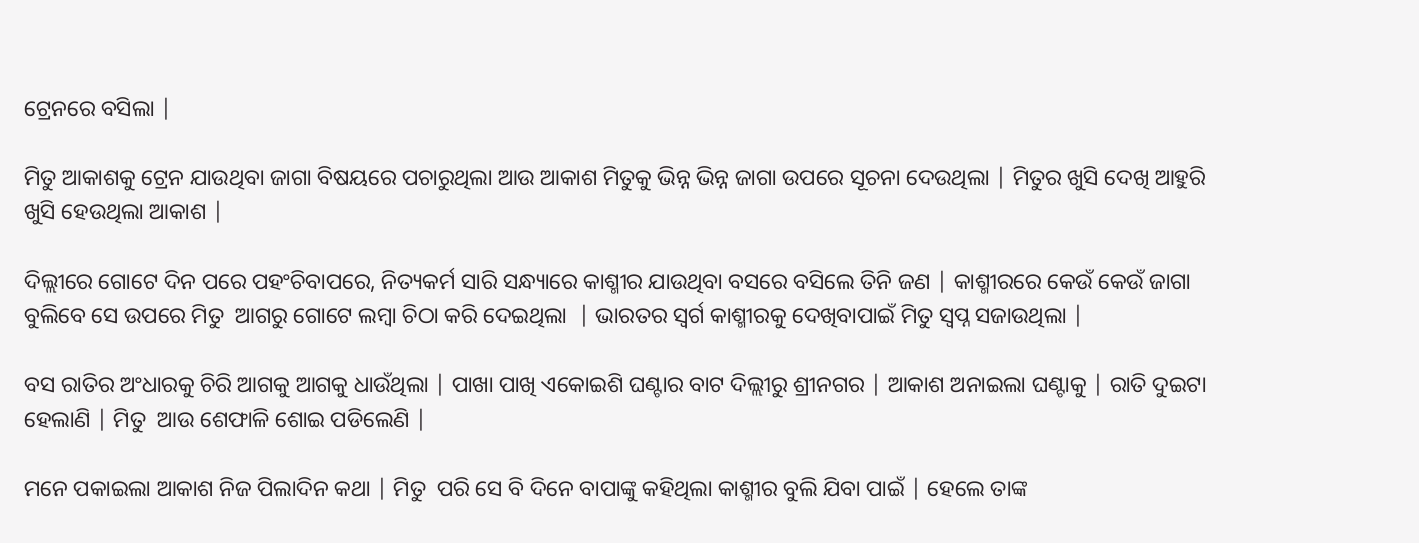ଟ୍ରେନରେ ବସିଲା |

ମିତୁ ଆକାଶକୁ ଟ୍ରେନ ଯାଉଥିବା ଜାଗା ବିଷୟରେ ପଚାରୁଥିଲା ଆଉ ଆକାଶ ମିତୁକୁ ଭିନ୍ନ ଭିନ୍ନ ଜାଗା ଉପରେ ସୂଚନା ଦେଉଥିଲା | ମିତୁର ଖୁସି ଦେଖି ଆହୁରି ଖୁସି ହେଉଥିଲା ଆକାଶ |

ଦିଲ୍ଲୀରେ ଗୋଟେ ଦିନ ପରେ ପହଂଚିବାପରେ, ନିତ୍ୟକର୍ମ ସାରି ସନ୍ଧ୍ୟାରେ କାଶ୍ମୀର ଯାଉଥିବା ବସରେ ବସିଲେ ତିନି ଜଣ | କାଶ୍ମୀରରେ କେଉଁ କେଉଁ ଜାଗା ବୁଲିବେ ସେ ଉପରେ ମିତୁ  ଆଗରୁ ଗୋଟେ ଲମ୍ବା ଚିଠା କରି ଦେଇଥିଲା  | ଭାରତର ସ୍ୱର୍ଗ କାଶ୍ମୀରକୁ ଦେଖିବାପାଇଁ ମିତୁ ସ୍ବପ୍ନ ସଜାଉଥିଲା |

ବସ ରାତିର ଅଂଧାରକୁ ଚିରି ଆଗକୁ ଆଗକୁ ଧାଉଁଥିଲା | ପାଖା ପାଖି ଏକୋଇଶି ଘଣ୍ଟାର ବାଟ ଦିଲ୍ଲୀରୁ ଶ୍ରୀନଗର | ଆକାଶ ଅନାଇଲା ଘଣ୍ଟାକୁ | ରାତି ଦୁଇଟା ହେଲାଣି | ମିତୁ  ଆଉ ଶେଫାଳି ଶୋଇ ପଡିଲେଣି |

ମନେ ପକାଇଲା ଆକାଶ ନିଜ ପିଲାଦିନ କଥା | ମିତୁ  ପରି ସେ ବି ଦିନେ ବାପାଙ୍କୁ କହିଥିଲା କାଶ୍ମୀର ବୁଲି ଯିବା ପାଇଁ | ହେଲେ ତାଙ୍କ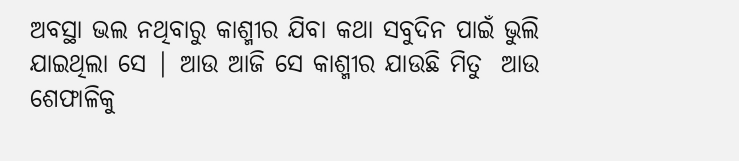ଅବସ୍ଥା ଭଲ ନଥିବାରୁ କାଶ୍ମୀର ଯିବା କଥା ସବୁଦିନ ପାଇଁ ଭୁଲି ଯାଇଥିଲା ସେ | ଆଉ ଆଜି ସେ କାଶ୍ମୀର ଯାଉଛି ମିତୁ  ଆଉ ଶେଫାଳିକୁ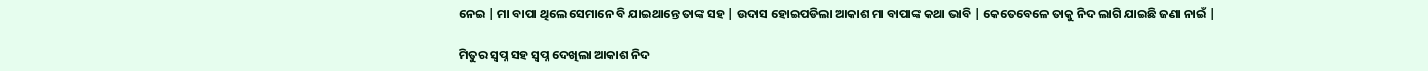ନେଇ | ମା ବାପା ଥିଲେ ସେମାନେ ବି ଯାଇଥାନ୍ତେ ତାଙ୍କ ସହ | ଉଦାସ ହୋଇପଡିଲା ଆକାଶ ମା ବାପାଙ୍କ କଥା ଭାବି | କେତେବେଳେ ତାକୁ ନିଦ ଲାଗି ଯାଇଛି ଜଣା ନାଇଁ |

ମିତୁର ସ୍ବପ୍ନ ସହ ସ୍ବପ୍ନ ଦେଖିଲା ଆକାଶ ନିଦ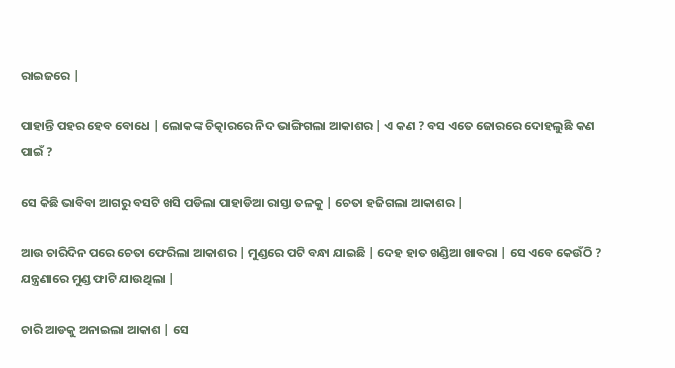ରାଇଜରେ |

ପାହାନ୍ତି ପହର ହେବ ବୋଧେ | ଲୋକଙ୍କ ଚିତ୍କାରରେ ନିଦ ଭାଙ୍ଗିଗଲା ଆକାଶର | ଏ କଣ ? ବସ ଏତେ ଜୋରରେ ଦୋହଲୁଛି କଣ ପାଇଁ ?

ସେ କିଛି ଭାବିବା ଆଗରୁ ବସଟି ଖସି ପଡିଲା ପାହାଡିଆ ରାସ୍ତା ତଳକୁ | ଚେତା ହଜିଗଲା ଆକାଶର |

ଆଉ ଚାରିଦିନ ପରେ ଚେତା ଫେରିଲା ଆକାଶର | ମୁଣ୍ଡରେ ପଟି ବନ୍ଧା ଯାଇଛି | ଦେହ ହାତ ଖଣ୍ଡିଆ ଖାବରା | ସେ ଏବେ କେଉଁଠି ? ଯନ୍ତ୍ରଣାରେ ମୁଣ୍ଡ ଫାଟି ଯାଉଥିଲା |

ଚାରି ଆଡକୁ ଅନାଇଲା ଆକାଶ | ସେ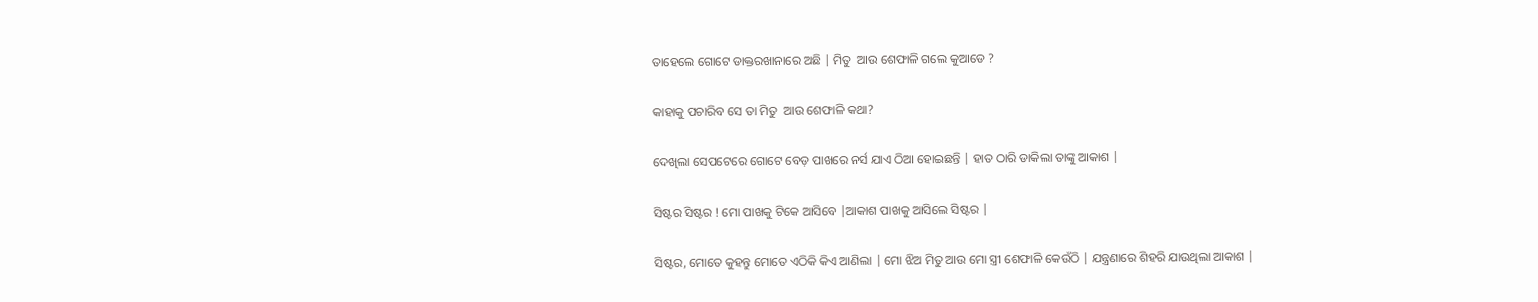ତାହେଲେ ଗୋଟେ ଡାକ୍ତରଖାନାରେ ଅଛି | ମିତୁ  ଆଉ ଶେଫାଳି ଗଲେ କୁଆଡେ ?

କାହାକୁ ପଚାରିବ ସେ ତା ମିତୁ  ଆଉ ଶେଫାଳି କଥା?

ଦେଖିଲା ସେପଟେରେ ଗୋଟେ ବେଡ଼ ପାଖରେ ନର୍ସ ଯାଏ ଠିଆ ହୋଇଛନ୍ତି | ହାତ ଠାରି ଡାକିଲା ତାଙ୍କୁ ଆକାଶ |

ସିଷ୍ଟର ସିଷ୍ଟର ! ମୋ ପାଖକୁ ଟିକେ ଆସିବେ |ଆକାଶ ପାଖକୁ ଆସିଲେ ସିଷ୍ଟର |

ସିଷ୍ଟର, ମୋତେ କୁହନ୍ତୁ ମୋତେ ଏଠିକି କିଏ ଆଣିଲା | ମୋ ଝିଅ ମିତୁ ଆଉ ମୋ ସ୍ତ୍ରୀ ଶେଫାଳି କେଉଁଠି | ଯନ୍ତ୍ରଣାରେ ଶିହରି ଯାଉଥିଲା ଆକାଶ |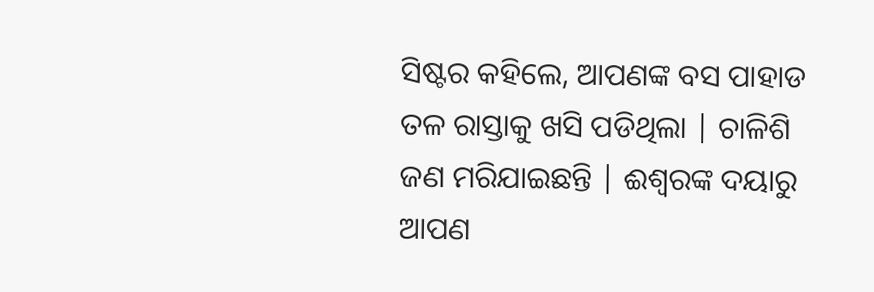ସିଷ୍ଟର କହିଲେ, ଆପଣଙ୍କ ବସ ପାହାଡ ତଳ ରାସ୍ତାକୁ ଖସି ପଡିଥିଲା | ଚାଳିଶି ଜଣ ମରିଯାଇଛନ୍ତି | ଈଶ୍ୱରଙ୍କ ଦୟାରୁ ଆପଣ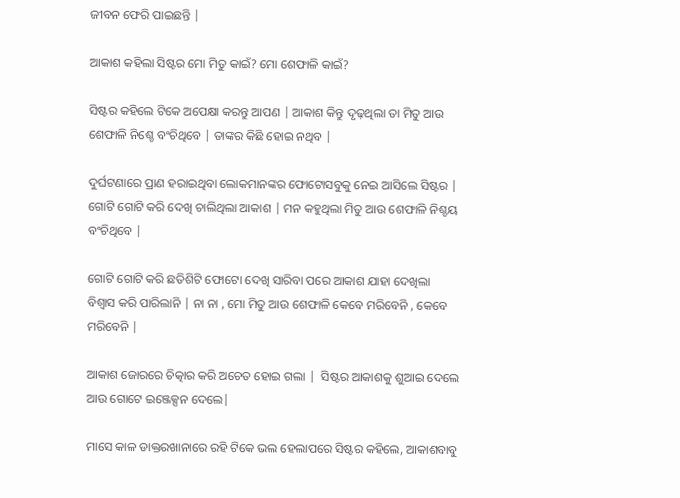ଜୀବନ ଫେରି ପାଇଛନ୍ତି |

ଆକାଶ କହିଲା ସିଷ୍ଟର ମୋ ମିତୁ କାଇଁ? ମୋ ଶେଫାଳି କାଇଁ?

ସିଷ୍ଟର କହିଲେ ଟିକେ ଅପେକ୍ଷା କରନ୍ତୁ ଆପଣ | ଆକାଶ କିନ୍ତୁ ଦୃଢ଼ଥିଲା ତା ମିତୁ ଆଉ ଶେଫାଳି ନିଶ୍ଚେ ବଂଚିଥିବେ | ତାଙ୍କର କିଛି ହୋଇ ନଥିବ |

ଦୁର୍ଘଟଣାରେ ପ୍ରାଣ ହରାଇଥିବା ଲୋକମାନଙ୍କର ଫୋଟୋସବୁକୁ ନେଇ ଆସିଲେ ସିଷ୍ଟର | ଗୋଟି ଗୋଟି କରି ଦେଖି ଚାଲିଥିଲା ଆକାଶ | ମନ କହୁଥିଲା ମିତୁ ଆଉ ଶେଫାଳି ନିଶ୍ଚୟ ବଂଚିଥିବେ |

ଗୋଟି ଗୋଟି କରି ଛତିଶିଟି ଫୋଟୋ ଦେଖି ସାରିବା ପରେ ଆକାଶ ଯାହା ଦେଖିଲା ବିଶ୍ୱାସ କରି ପାରିଲାନି | ନା ନା , ମୋ ମିତୁ ଆଉ ଶେଫାଳି କେବେ ମରିବେନି , କେବେ ମରିବେନି |

ଆକାଶ ଜୋରରେ ଚିତ୍କାର କରି ଅଚେତ ହୋଇ ଗଲା |  ସିଷ୍ଟର ଆକାଶକୁ ଶୁଆଇ ଦେଲେ ଆଉ ଗୋଟେ ଇଞ୍ଜେକ୍ସନ ଦେଲେ|

ମାସେ କାଳ ଡାକ୍ତରଖାନାରେ ରହି ଟିକେ ଭଲ ହେଲାପରେ ସିଷ୍ଟର କହିଲେ, ଆକାଶବାବୁ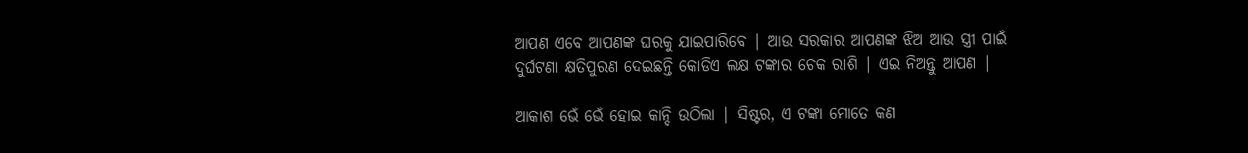ଆପଣ ଏବେ ଆପଣଙ୍କ ଘରକୁ ଯାଇପାରିବେ | ଆଉ ସରକାର ଆପଣଙ୍କ ଝିଅ ଆଉ ସ୍ତ୍ରୀ ପାଇଁ ଦୁର୍ଘଟଣା କ୍ଷତିପୁରଣ ଦେଇଛନ୍ତି କୋଡିଏ ଲକ୍ଷ ଟଙ୍କାର ଚେକ ରାଶି | ଏଇ ନିଅନ୍ତୁ ଆପଣ |

ଆକାଶ ଭେଁ ଭେଁ ହୋଇ କାନ୍ଦି ଉଠିଲା | ସିଷ୍ଟର, ଏ ଟଙ୍କା ମୋତେ କଣ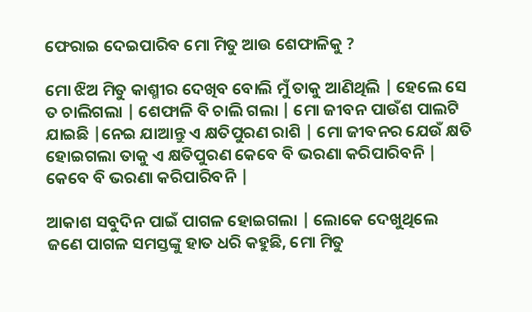ଫେରାଇ ଦେଇପାରିବ ମୋ ମିତୁ ଆଉ ଶେଫାଳିକୁ ?

ମୋ ଝିଅ ମିତୁ କାଶ୍ମୀର ଦେଖିବ ବୋଲି ମୁଁ ତାକୁ ଆଣିଥିଲି | ହେଲେ ସେ ତ ଚାଲିଗଲା | ଶେଫାଳି ବି ଚାଲି ଗଲା | ମୋ ଜୀବନ ପାଉଁଶ ପାଲଟି ଯାଇଛି |ନେଇ ଯାଆନ୍ତୁ ଏ କ୍ଷତିପୁରଣ ରାଶି | ମୋ ଜୀବନର ଯେଉଁ କ୍ଷତି ହୋଇଗଲା ତାକୁ ଏ କ୍ଷତିପୁରଣ କେବେ ବି ଭରଣା କରିପାରିବନି | କେବେ ବି ଭରଣା କରିପାରିବନି |

ଆକାଶ ସବୁଦିନ ପାଇଁ ପାଗଳ ହୋଇଗଲା | ଲୋକେ ଦେଖୁଥିଲେ ଜଣେ ପାଗଳ ସମସ୍ତଙ୍କୁ ହାତ ଧରି କହୁଛି, ମୋ ମିତୁ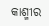କାଶ୍ମୀର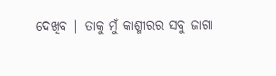ଦେଖିବ | ତାକୁ ମୁଁ କାଶ୍ମୀରର ସବୁ ଜାଗା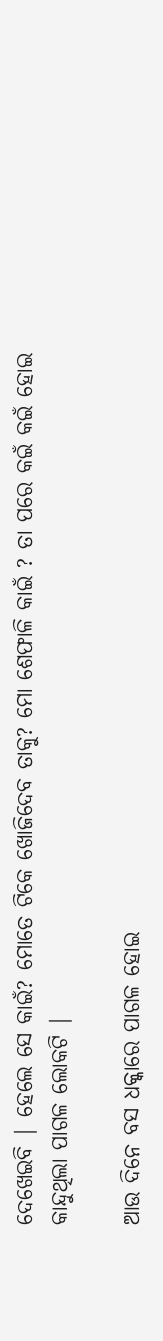ଦେଖେଇବି | ହେଲେ ସେ କାଇଁ? ମୋତେ ଟିକେ ଖୋଜିଦେବ ତାକୁ? ମୋ ଶେଫାଳି କାଇଁ ? ତା ପରେ କଇଁ କଇଁ ହୋଇ କାନ୍ଦୁଥିଲା ପାଗଳ ଲୋକଟି |

ଆଉ ଦିନେ ବସ ଧକ୍କାରେ ପାଗଳ ହୋଇ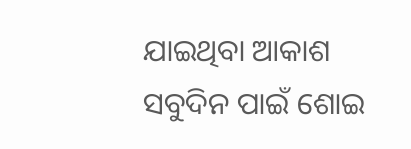ଯାଇଥିବା ଆକାଶ ସବୁଦିନ ପାଇଁ ଶୋଇ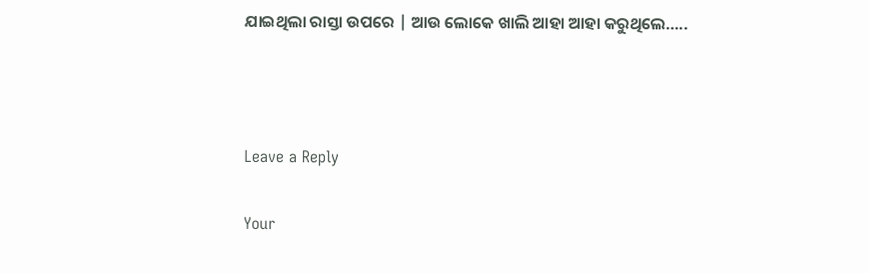ଯାଇଥିଲା ରାସ୍ତା ଉପରେ | ଆଉ ଲୋକେ ଖାଲି ଆହା ଆହା କରୁଥିଲେ…..



Leave a Reply

Your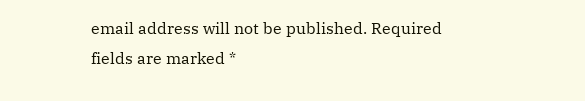email address will not be published. Required fields are marked *